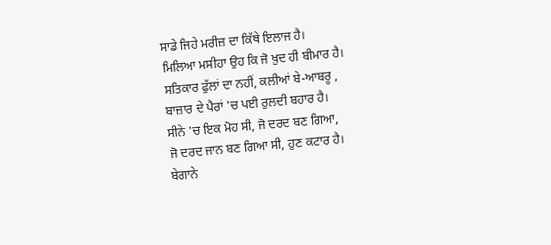ਸਾਡੇ ਜਿਹੇ ਮਰੀਜ਼ ਦਾ ਕਿੱਥੇ ਇਲਾਜ ਹੈ।
ਮਿਲਿਆ ਮਸੀਹਾ ਉਹ ਕਿ ਜੋ ਖ਼ੁਦ ਹੀ ਬੀਮਾਰ ਹੈ।
ਸਤਿਕਾਰ ਫੁੱਲਾਂ ਦਾ ਨਹੀਂ, ਕਲੀਆਂ ਬੇ-ਆਬਰੂ ,
ਬਾਜ਼ਾਰ ਦੇ ਪੈਰਾਂ 'ਚ ਪਈ ਰੁਲਦੀ ਬਹਾਰ ਹੈ।
ਸੀਨੇ 'ਚ ਇਕ ਮੋਹ ਸੀ, ਜੋ ਦਰਦ ਬਣ ਗਿਆ,
ਜੋ ਦਰਦ ਜਾਨ ਬਣ ਗਿਆ ਸੀ, ਹੁਣ ਕਟਾਰ ਹੈ।
ਬੇਗਾਨੇ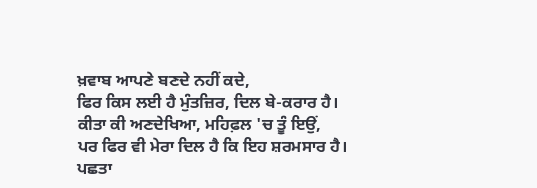ਖ਼ਵਾਬ ਆਪਣੇ ਬਣਦੇ ਨਹੀਂ ਕਦੇ,
ਫਿਰ ਕਿਸ ਲਈ ਹੈ ਮੁੰਤਜ਼ਿਰ, ਦਿਲ ਬੇ-ਕਰਾਰ ਹੈ।
ਕੀਤਾ ਕੀ ਅਣਦੇਖਿਆ, ਮਹਿਫ਼ਲ 'ਚ ਤੂੰ ਇਉਂ,
ਪਰ ਫਿਰ ਵੀ ਮੇਰਾ ਦਿਲ ਹੈ ਕਿ ਇਹ ਸ਼ਰਮਸਾਰ ਹੈ।
ਪਛਤਾ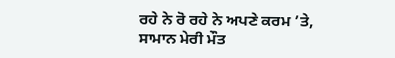ਰਹੇ ਨੇ ਰੋ ਰਹੇ ਨੇ ਅਪਣੇ ਕਰਮ ’ਤੇ,
ਸਾਮਾਨ ਮੇਰੀ ਮੌਤ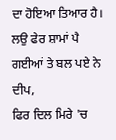ਦਾ ਹੋਇਆ ਤਿਆਰ ਹੈ।
ਲਉ ਫੇਰ ਸ਼ਾਮਾਂ ਪੈ ਗਈਆਂ ਤੇ ਬਲ ਪਏ ਨੇ ਦੀਪ,
ਫਿਰ ਦਿਲ ਮਿਰੇ 'ਚ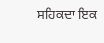ਸਹਿਕਦਾ ਇਕ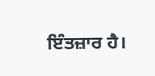ਇੰਤਜ਼ਾਰ ਹੈ।